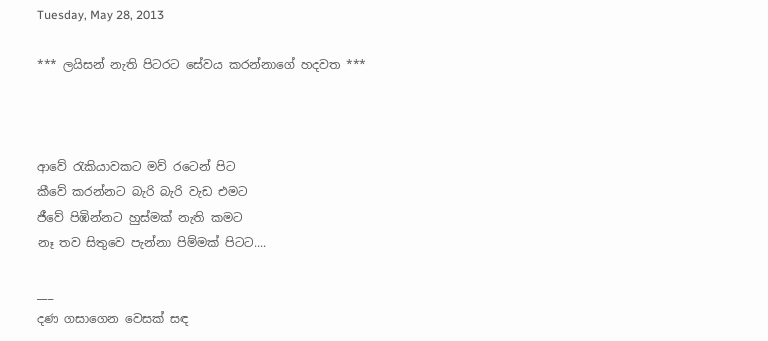Tuesday, May 28, 2013

*** ලයිසන් නැති පිටරට සේවය කරන්නාගේ හදවත ***



ආවේ රැකියාවකට මව් රටෙන් පිට
කීවේ කරන්නට බැරි බැරි වැඩ එමට
ජීවේ පිඹින්නට හුස්මක් නැති කමට
නෑ තව සිතුවෙ පැන්නා පිම්මක් පිටට....

___
දණ ගසාගෙන වෙසක් සඳ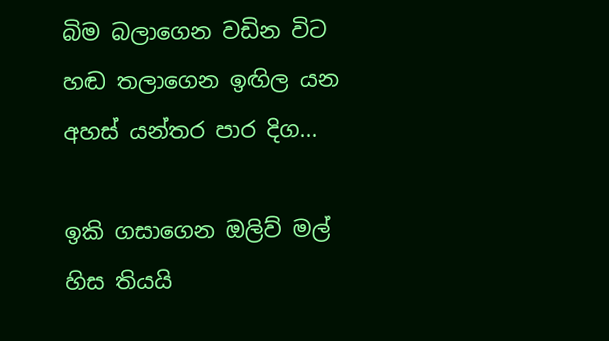බිම බලාගෙන වඩින විට
හඬ තලාගෙන ඉඟිල යන
අහස් යන්තර පාර දිග...

ඉකි ගසාගෙන ඔලිව් මල්
හිස තියයි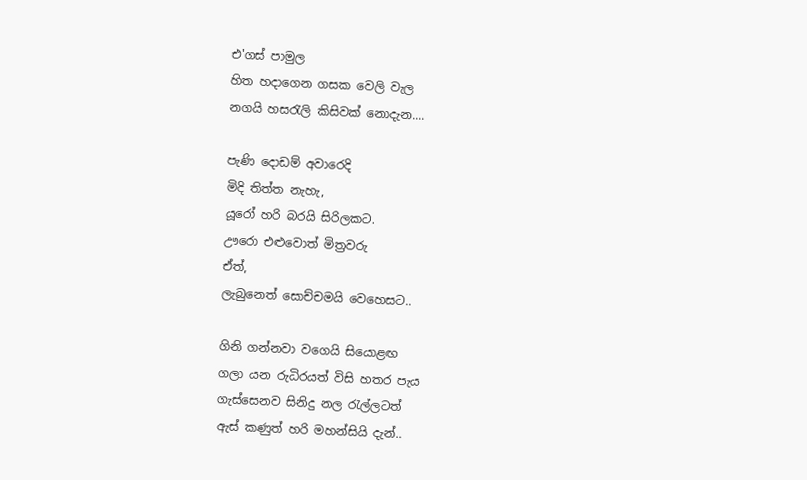එ'ගස් පාමුල
හිත හදාගෙන ගසක වෙලි වැල
නගයි හසරැලි කිසිවක් නොදැන....

පැණි දොඩම් අවාරෙදි
මිදි තිත්ත නැහැ,
යූරෝ හරි බරයි සිරිලකට.
ඌරො එළුවොත් මිත්‍රවරු
ඒත්,
ලැබුනෙත් සොච්චමයි වෙහෙසට..

ගිනි ගන්නවා වගෙයි සියොළඟ
ගලා යන රුධිරයත් විසි හතර පැය
ගැස්සෙනව සිනිදු නල රැල්ලටත්
ඇස් කණුත් හරි මහන්සියි දැන්..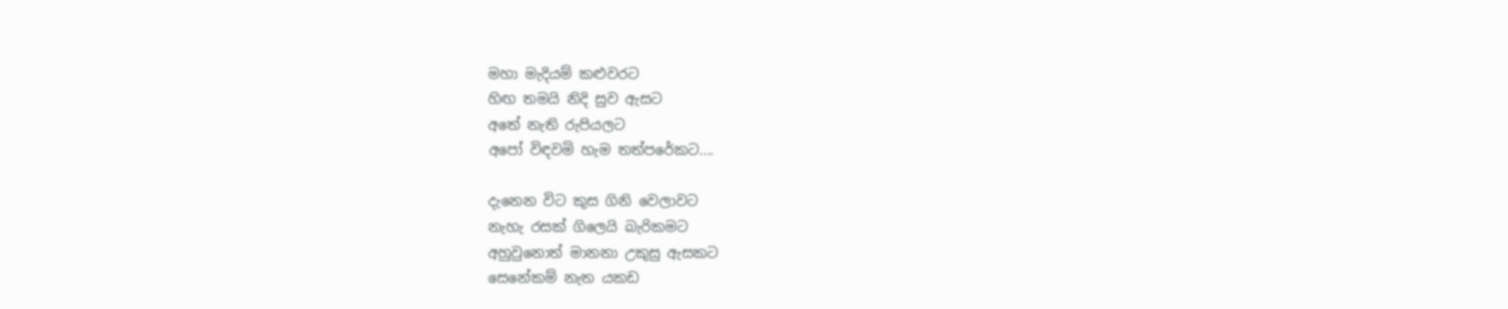මහා මැදියම් කළුවරට
හිඟ තමයි නිදි සුව ඇසට
අතේ නැති රුපියලට
අපෝ විඳවමි හැම තත්පරේකට....

දැනෙන විට කුස ගිනි වෙලාවට
නැහැ රසක් ගිලෙයි බැරිකමට
අහුවුනොත් මානනා උකුසු ඇසකට
සෙනේකම් නැත යකඩ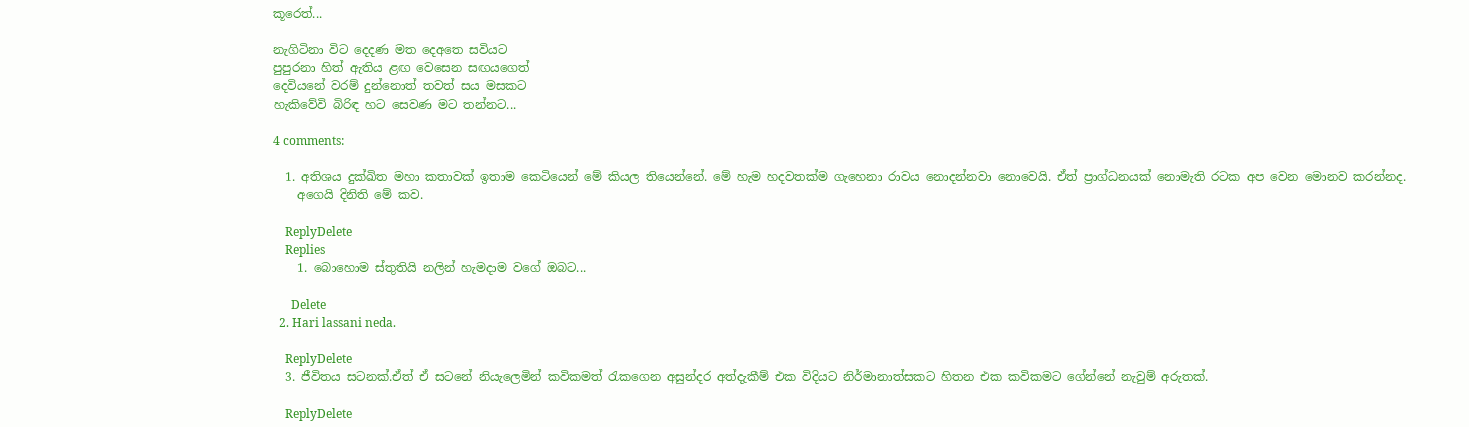කූරෙත්...

නැගිටිනා විට දෙදණ මත දෙඅතෙ සවියට
පුපුරනා හිත් ඇතිය ළඟ වෙසෙන සඟයගෙත්
දෙවියනේ වරම් දුන්නොත් තවත් සය මසකට
හැකිවේවි බිරිඳ හට සෙවණ මට තන්නට...

4 comments:

  1. අතිශය දුක්ඛිත මහා කතාවක් ඉතාම කෙටියෙන් මේ කියල තියෙන්නේ. මේ හැම හදවතක්ම ගැහෙනා රාවය නොදන්නවා නොවෙයි. ඒත් ප්‍රාග්ධනයක් නොමැති රටක අප වෙන මොනව කරන්නද.
    අගෙයි දිනිති මේ කව.

    ReplyDelete
    Replies
    1. බොහොම ස්තුතියි නලින් හැමදාම වගේ ඔබට...

      Delete
  2. Hari lassani neda.

    ReplyDelete
  3. ජීවිතය සටනක්.ඒත් ඒ සටනේ නියැලෙමින් කවිකමත් රැකගෙන අසුන්දර අත්දැකීම් එක විදියට නිර්මානාත්සකට හිතන එක කවිකමට ගේන්නේ නැවුම් අරුතක්.

    ReplyDelete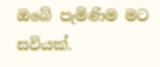ඔබේ පැමිණිම මට සවියක්.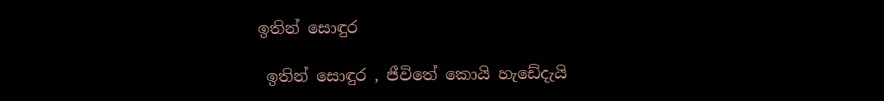ඉතින් සොඳුර

 ඉතින් සොඳුර , ජීවිතේ කොයි හැඩේදැයි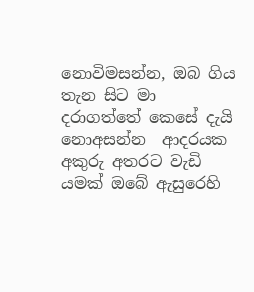නොවිමසන්න, ඔබ ගිය තැන සිට මා  දරාගත්තේ කෙසේ දැයි නොඅසන්න  ආදරයක අකුරු අතරට වැඩි යමක් ඔබේ ඇසුරෙහි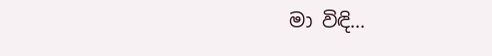මා විඳි...